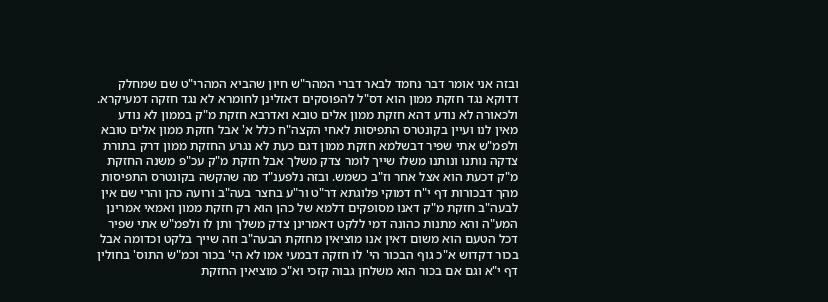ובזה אני אומר דבר נחמד לבאר דברי המהר"ש חיון שהביא המהרי"ט שם שמחלק דדוקא נגד חזקת ממון הוא דס"ל להפוסקים דאזלינן לחומרא לא נגד חזקה דמעיקרא. ולכאורה לא נודע דהא חזקת ממון אלים טובא ואדרבא חזקת מ"ק בממון לא נודע מאין לנו ועיין בקונטרס התפיסות לאחי הקצה"ח כלל א' אבל חזקת ממון אלים טובא ולפמ"ש אתי שפיר דבשלמא חזקת ממון דגם כעת לא נגרע החזקת ממון דרק בתורת צדקה נותנו ונותנו משלו שייך לומר צדק משלך אבל חזקת מ"ק עכ"פ משנה החזקת מ"ק דכעת הוא אצל אחר וז"ב כשמש. ובזה נלפענ"ד מה שהקשה בקונטרס התפיסות מהך דבכורות דף י"ח דמוקי פלוגתא דר"ט ור"ע בחצר בעה"ב ורועה כהן והרי שם אין לבעה"ב חזקת מ"ק דאנו מסופקים דלמא של כהן הוא רק חזקת ממון ואמאי אמרינן המע"ה והא מתנות כהונה דמי ללקט דאמרינן צדק משלך ותן לו ולפמ"ש אתי שפיר דכל הטעם הוא משום דאין אנו מוציאין מחזקת הבעה"ב וזה שייך בלקט וכדומה אבל בכור דקדוש א"כ גוף הבכור הי' לו חזקה דבמעי אמו לא הי' בכור וכמ"ש התוס' בחולין דף י"א וגם אם בכור הוא משלחן גבוה קזכי וא"כ מוציאין החזקת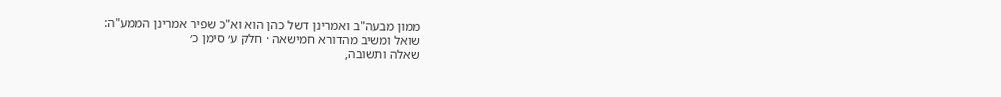ממון מבעה"ב ואמרינן דשל כהן הוא וא"כ שפיר אמרינן הממע"ה:
שואל ומשיב מהדורא חמישאה · חלק ע׳ סימן כ׳
שאלה ותשובה,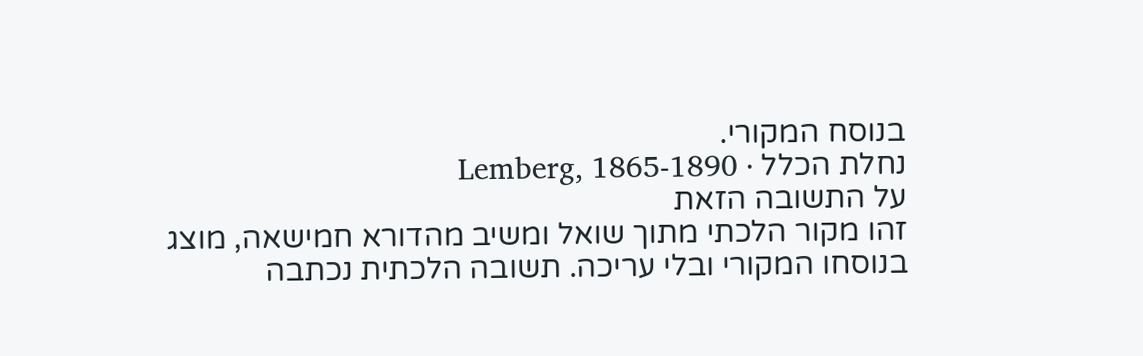בנוסח המקורי.
נחלת הכלל · Lemberg, 1865-1890
על התשובה הזאת
זהו מקור הלכתי מתוך שואל ומשיב מהדורא חמישאה, מוצג בנוסחו המקורי ובלי עריכה. תשובה הלכתית נכתבה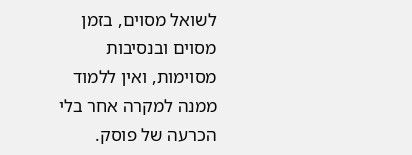לשואל מסוים, בזמן מסוים ובנסיבות מסוימות, ואין ללמוד ממנה למקרה אחר בלי הכרעה של פוסק.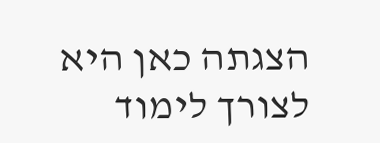הצגתה כאן היא לצורך לימוד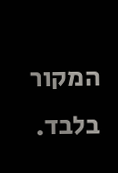המקור בלבד.